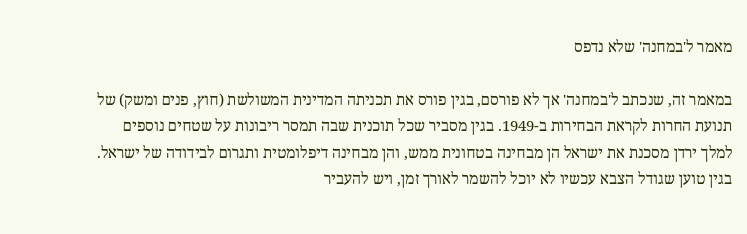מאמר ל'במחנה' שלא נדפס

במאמר זה, שנכתב ל'במחנה' אך לא פורסם, בגין פורס את תכניתה המדינית המשולשת (חוץ, פנים ומשק) של תנועת החרות לקראת הבחירות ב-1949. בגין מסביר שכל תוכנית שבה תמסר ריבונות על שטחים נוספים למלך ירדן מסכנת את ישראל הן מבחינה בטחונית ממש, והן מבחינה דיפלומטית ותגרום לבידודה של ישראל. בגין טוען שגודל הצבא עכשיו לא יוכל להשמר לאורך זמן, ויש להעביר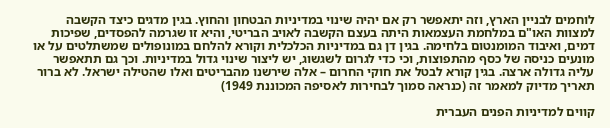לוחמים לבניין הארץ, וזה יתאפשר רק אם יהיה שינוי במדיניות הבטחון והחוץ. בגין מדגים כיצד הקשבה למצוות האו"ם במלחמת העצמאות היתה בעצם הקשבה לאויב הבריטי, והיא זו שגרמה להפסדים, שפיכות דמים, ואיבוד המומנטום בלחימה. בגין דן גם במדיניות הכלכלית וקורא להלחם במונופולים שמשתלטים על או מונעים כניסה של כסף מהתפוצות, וכי כדי לגרום לשגשוג, יש ליצור שינוי גדול במדיניות. וכך גם תתאפשר עליה גדולה ארצה. בגין קורא לבטל את חוקי החרום – אלה שירשנו מהבריטים ואלו שהטילה ישראל. לא ברור תאריך מדיוק למאמר זה (כנראה סמוך לבחירות לאסיפה המכוננת 1949)

קווים למדיניות הפנים העברית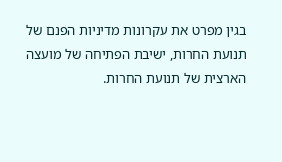בגין מפרט את עקרונות מדיניות הפנם של תנועת החרות, ישיבת הפתיחה של מועצה הארצית של תנועת החרות.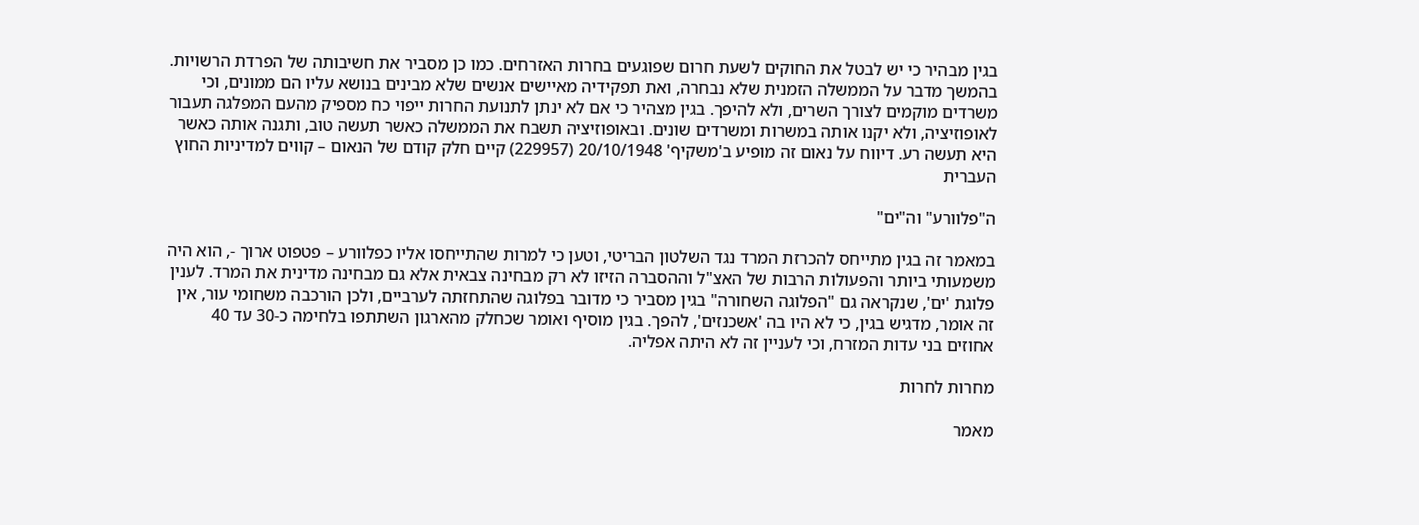בגין מבהיר כי יש לבטל את החוקים לשעת חרום שפוגעים בחרות האזרחים. כמו כן מסביר את חשיבותה של הפרדת הרשויות. בהמשך מדבר על הממשלה הזמנית שלא נבחרה, ואת תפקידיה מאיישים אנשים שלא מבינים בנושא עליו הם ממונים, וכי משרדים מוקמים לצורך השרים, ולא להיפך. בגין מצהיר כי אם לא ינתן לתנועת החרות ייפוי כח מספיק מהעם המפלגה תעבור לאופוזיציה, ולא יקנו אותה במשרות ומשרדים שונים. ובאופוזיציה תשבח את הממשלה כאשר תעשה טוב, ותגנה אותה כאשר היא תעשה רע. דיווח על נאום זה מופיע ב'משקיף' 20/10/1948 (229957) קיים חלק קודם של הנאום – קווים למדיניות החוץ העברית

ה"פלוורע" וה"ים"

במאמר זה בגין מתייחס להכרזת המרד נגד השלטון הבריטי, וטען כי למרות שהתייחסו אליו כפלוורע – פטפוט ארוך -, הוא היה משמעותי ביותר והפעולות הרבות של האצ"ל וההסברה הזיזו לא רק מבחינה צבאית אלא גם מבחינה מדינית את המרד. לענין פלוגת 'ים', שנקראה גם "הפלוגה השחורה" בגין מסביר כי מדובר בפלוגה שהתחזתה לערביים, ולכן הורכבה משחומי עור, אין זה אומר, מדגיש בגין, כי לא היו בה 'אשכנזים', להפך. בגין מוסיף ואומר שכחלק מהארגון השתתפו בלחימה כ-30 עד 40 אחוזים בני עדות המזרח, וכי לעניין זה לא היתה אפליה.

מחרות לחרות

מאמר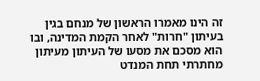זה הינו מאמרו הראשון של מנחם בגין בעיתון "חרות" לאחר הקמת המדינה, ובו הוא מסכם את מסעו של העיתון מעיתון מחתרתי תחת המנדט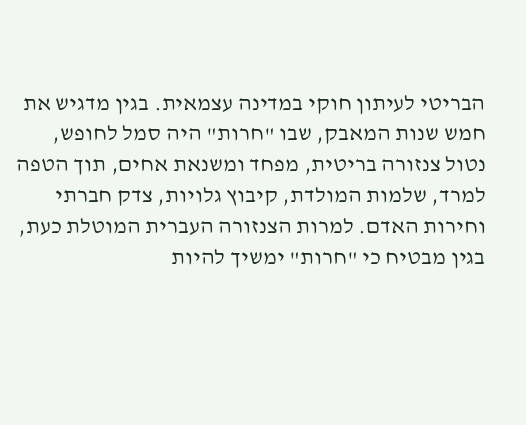הבריטי לעיתון חוקי במדינה עצמאית. בגין מדגיש את חמש שנות המאבק, שבו "חרות" היה סמל לחופש, נטול צנזורה בריטית, מפחד ומשנאת אחים, תוך הטפה למרד, שלמות המולדת, קיבוץ גלויות, צדק חברתי וחירות האדם. למרות הצנזורה העברית המוטלת כעת, בגין מבטיח כי "חרות" ימשיך להיות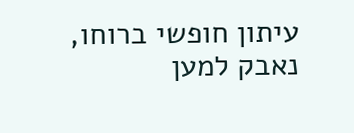עיתון חופשי ברוחו, נאבק למען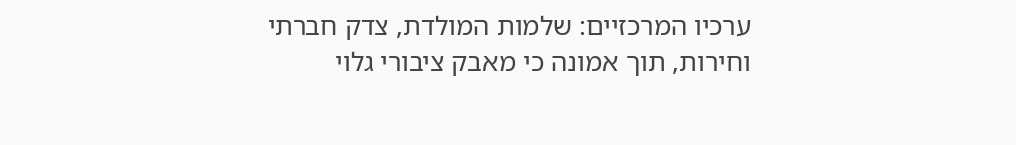ערכיו המרכזיים: שלמות המולדת, צדק חברתי וחירות, תוך אמונה כי מאבק ציבורי גלוי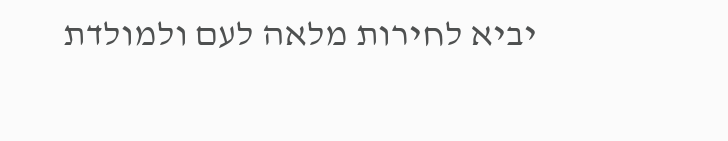יביא לחירות מלאה לעם ולמולדת